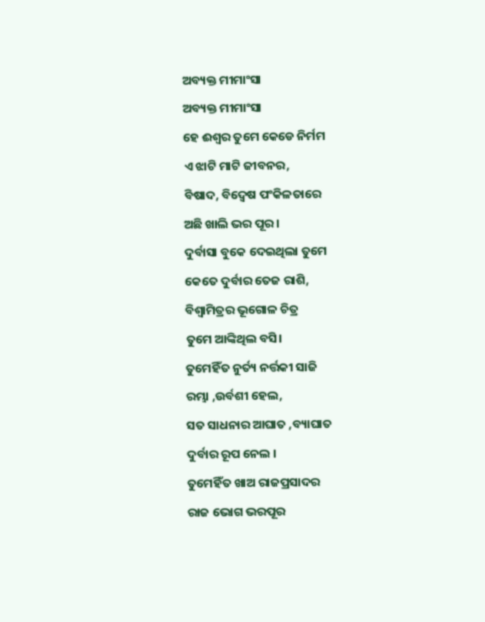ଅବ୍ୟକ୍ତ ମୀମାଂସା
ଅବ୍ୟକ୍ତ ମୀମାଂସା
ହେ ଈଶ୍ଵର ତୁମେ କେଡେ ନିର୍ମମ
ଏ ଝାଟି ମାଟି ଜୀବନର,
ବିଷାଦ, ବିଦ୍ୱେଷ ପଂକିଳତାରେ
ଅଛି ଖାଲି ଭର ପୂର।
ଦୁର୍ବାସା ବୁକେ ଦେଇଥିଲା ତୁମେ
କେତେ ଦୁର୍ବାର ତେଜ ରାଶି,
ବିଶ୍ଵାମିତ୍ରର ଭୂଗୋଳ ଚିତ୍ର
ତୁମେ ଆଙ୍କିଥିଲ ବସି।
ତୁମେହିଁତ ନୁର୍ତ୍ୟ ନର୍ତ୍ତକୀ ସାଜି
ରମ୍ଭା ,ଉର୍ବଶୀ ହେଲ,
ସତ ସାଧନାର ଆଘାତ ,ବ୍ୟାଘାତ
ଦୁର୍ବାର ରୂପ ନେଲ ।
ତୁମେହିଁତ ଖାଅ ରାଜପ୍ରସାଦର
ରାଜ ଭୋଗ ଭରପୂର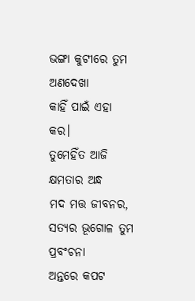ଭଙ୍ଗା କୁଟୀରେ ତୁମ ଅଣଦେଖା
କାହିଁ ପାଇଁ ଏହା କର।
ତୁମେହିଁତ ଆଜି କ୍ଷମତାର ଅନ୍ଧ
ମଦ ମତ୍ତ ଜୀବନର,
ସତ୍ୟର ଭୂଗୋଳ ତୁମ ପ୍ରବଂଚନା
ଅନ୍ତରେ କପଟ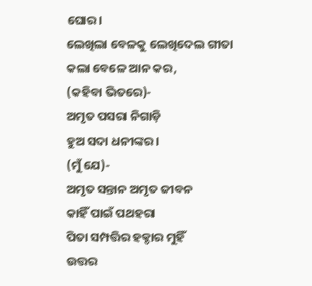ଘୋର।
ଲେଖିଲା ବେଳକୁ ଲେଖିଦେଲ ଗୀତା
କଲା ବେଳେ ଆନ କର,
(କହିବା ଭିତରେ)-
ଅମୃତ ପସରା ନିଗାଡ଼ି
ହୁଅ ସଦା ଧନୀଙ୍କର।
(ମୁଁ ଯେ)-
ଅମୃତ ସନ୍ତାନ ଅମୃତ ଜୀବନ
କାହିଁ ପାଇଁ ପଥହରା
ପିତା ସମ୍ପତ୍ତିର ହକ୍ଦାର ମୁହିଁ
ଉତ୍ତର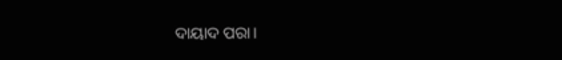ଦାୟାଦ ପରା।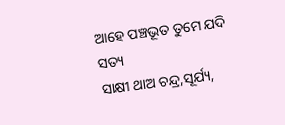ଆହେ ପଞ୍ଚଭୂତ ତୁମେ ଯଦି ସତ୍ୟ
ସାକ୍ଷୀ ଥାଅ ଚନ୍ଦ୍ର,ସୂର୍ଯ୍ୟ,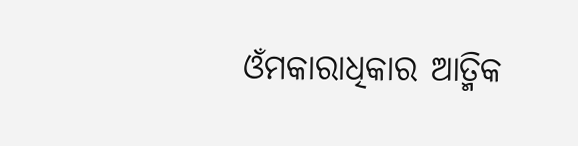ଓଁମକାରାଧିକାର ଆତ୍ମିକ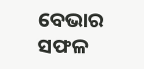ବେଭାର
ସଫଳ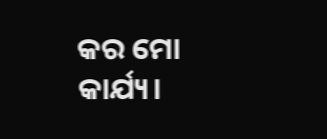କର ମୋ କାର୍ଯ୍ୟ।